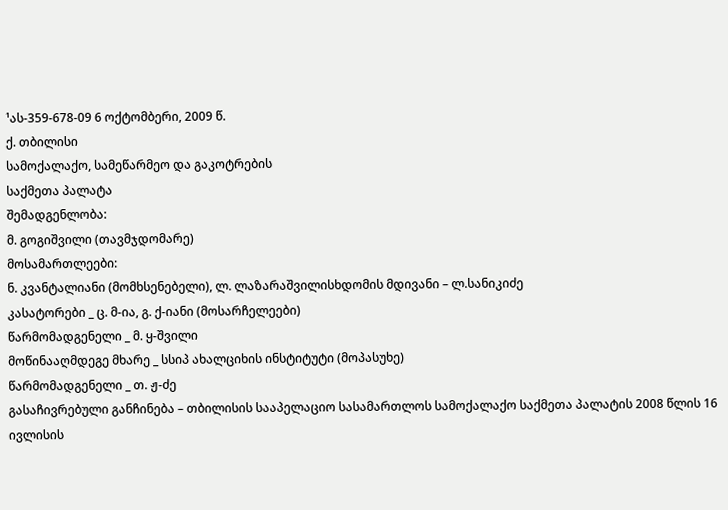¹ას-359-678-09 6 ოქტომბერი, 2009 წ.
ქ. თბილისი
სამოქალაქო, სამეწარმეო და გაკოტრების
საქმეთა პალატა
შემადგენლობა:
მ. გოგიშვილი (თავმჯდომარე)
მოსამართლეები:
ნ. კვანტალიანი (მომხსენებელი), ლ. ლაზარაშვილისხდომის მდივანი – ლ.სანიკიძე
კასატორები _ ც. მ-ია, გ. ქ-იანი (მოსარჩელეები)
წარმომადგენელი _ მ. ყ-შვილი
მოწინააღმდეგე მხარე _ სსიპ ახალციხის ინსტიტუტი (მოპასუხე)
წარმომადგენელი _ თ. ჟ-ძე
გასაჩივრებული განჩინება – თბილისის სააპელაციო სასამართლოს სამოქალაქო საქმეთა პალატის 2008 წლის 16 ივლისის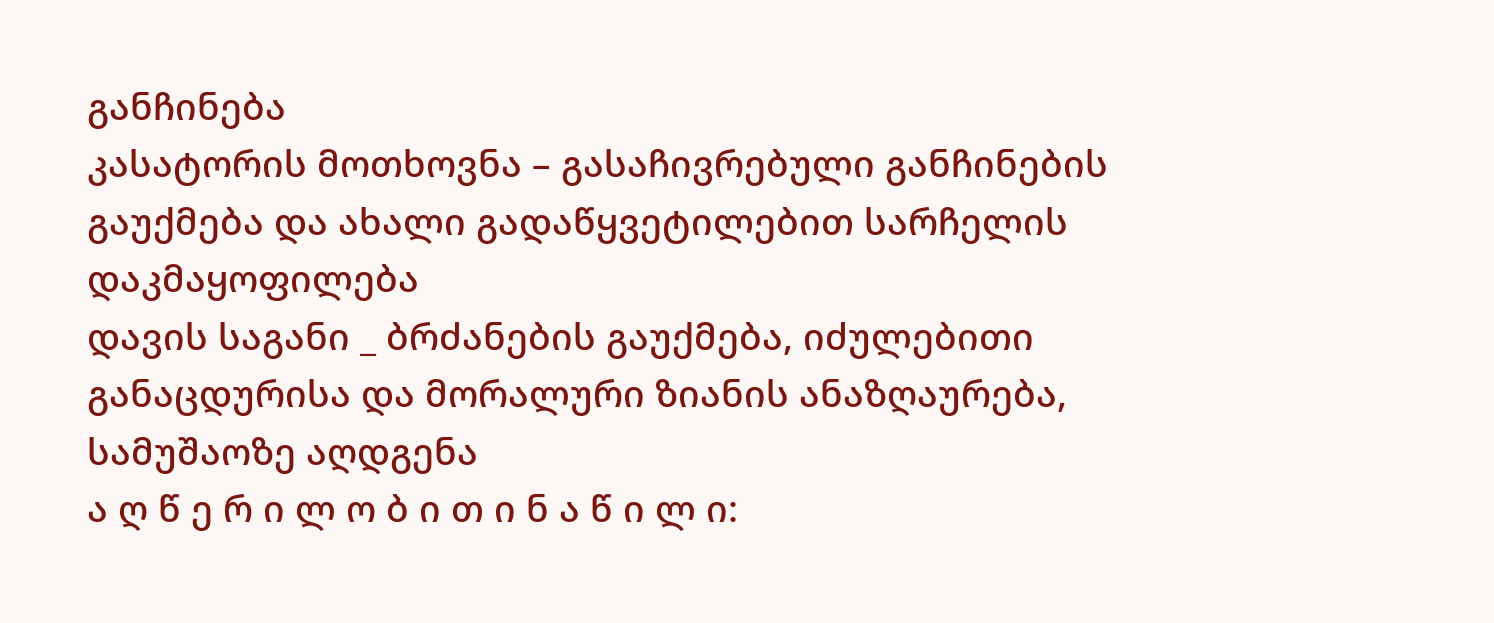განჩინება
კასატორის მოთხოვნა – გასაჩივრებული განჩინების გაუქმება და ახალი გადაწყვეტილებით სარჩელის დაკმაყოფილება
დავის საგანი _ ბრძანების გაუქმება, იძულებითი განაცდურისა და მორალური ზიანის ანაზღაურება, სამუშაოზე აღდგენა
ა ღ წ ე რ ი ლ ო ბ ი თ ი ნ ა წ ი ლ ი: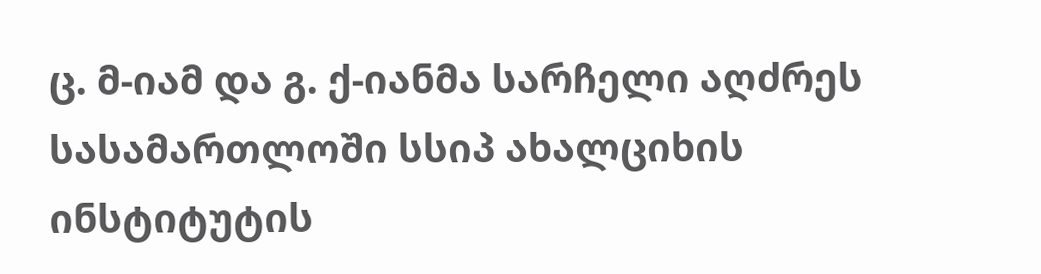ც. მ-იამ და გ. ქ-იანმა სარჩელი აღძრეს სასამართლოში სსიპ ახალციხის ინსტიტუტის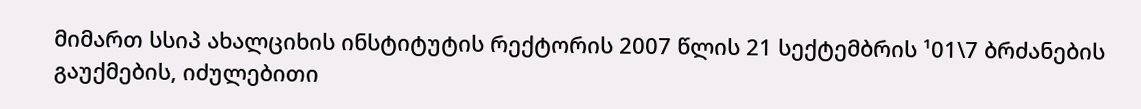მიმართ სსიპ ახალციხის ინსტიტუტის რექტორის 2007 წლის 21 სექტემბრის ¹01\7 ბრძანების გაუქმების, იძულებითი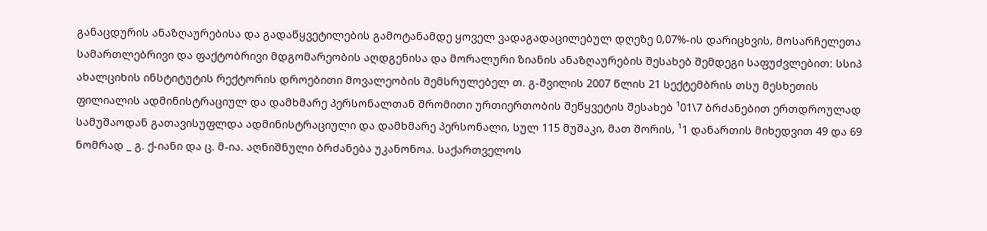განაცდურის ანაზღაურებისა და გადაწყვეტილების გამოტანამდე ყოველ ვადაგადაცილებულ დღეზე 0,07%-ის დარიცხვის, მოსარჩელეთა სამართლებრივი და ფაქტობრივი მდგომარეობის აღდგენისა და მორალური ზიანის ანაზღაურების შესახებ შემდეგი საფუძვლებით: სსიპ ახალციხის ინსტიტუტის რექტორის დროებითი მოვალეობის შემსრულებელ თ. გ-შვილის 2007 წლის 21 სექტემბრის თსუ მესხეთის ფილიალის ადმინისტრაციულ და დამხმარე პერსონალთან შრომითი ურთიერთობის შეწყვეტის შესახებ ¹01\7 ბრძანებით ერთდროულად სამუშაოდან გათავისუფლდა ადმინისტრაციული და დამხმარე პერსონალი, სულ 115 მუშაკი, მათ შორის, ¹1 დანართის მიხედვით 49 და 69 ნომრად _ გ. ქ-იანი და ც. მ-ია. აღნიშნული ბრძანება უკანონოა. საქართველოს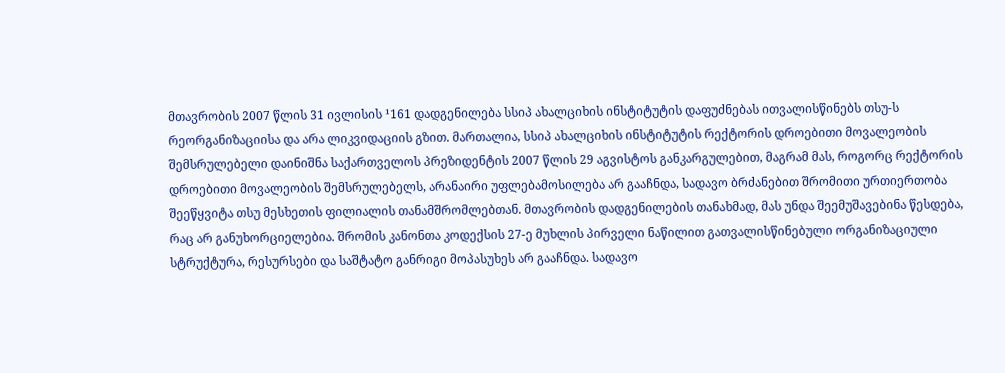მთავრობის 2007 წლის 31 ივლისის ¹161 დადგენილება სსიპ ახალციხის ინსტიტუტის დაფუძნებას ითვალისწინებს თსუ-ს რეორგანიზაციისა და არა ლიკვიდაციის გზით. მართალია, სსიპ ახალციხის ინსტიტუტის რექტორის დროებითი მოვალეობის შემსრულებელი დაინიშნა საქართველოს პრეზიდენტის 2007 წლის 29 აგვისტოს განკარგულებით, მაგრამ მას, როგორც რექტორის დროებითი მოვალეობის შემსრულებელს, არანაირი უფლებამოსილება არ გააჩნდა, სადავო ბრძანებით შრომითი ურთიერთობა შეეწყვიტა თსუ მესხეთის ფილიალის თანამშრომლებთან. მთავრობის დადგენილების თანახმად, მას უნდა შეემუშავებინა წესდება, რაც არ განუხორციელებია. შრომის კანონთა კოდექსის 27-ე მუხლის პირველი ნაწილით გათვალისწინებული ორგანიზაციული სტრუქტურა, რესურსები და საშტატო განრიგი მოპასუხეს არ გააჩნდა. სადავო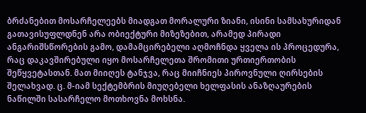ბრძანებით მოსარჩელეებს მიადგათ მორალური ზიანი, ისინი სამსახურიდან გათავისუფლდნენ არა ობიექტური მიზეზებით, არამედ პირადი ანგარიშსწორების გამო, დამამცირებელი აღმოჩნდა ყველა ის პროცედურა, რაც დაკავშირებული იყო მოსარჩელეთა შრომითი ურთიერთობის შეწყვეტასთან. მათ მიიღეს ტანჯვა, რაც მიიჩნიეს პიროვნული ღირსების შელახვად. ც. მ-იამ სექტემბრის მიუღებელი ხელფასის ანაზღაურების ნაწილში სასარჩელო მოთხოვნა მოხსნა.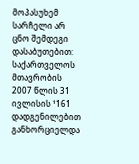მოპასუხემ სარჩელი არ ცნო შემდეგი დასაბუთებით: საქართველოს მთავრობის 2007 წლის 31 ივლისის ¹161 დადგენილებით განხორციელდა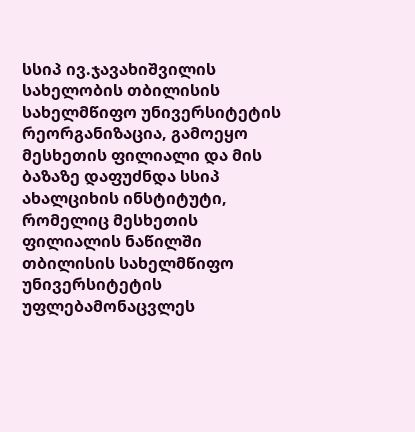სსიპ ივ.ჯავახიშვილის სახელობის თბილისის სახელმწიფო უნივერსიტეტის რეორგანიზაცია, გამოეყო მესხეთის ფილიალი და მის ბაზაზე დაფუძნდა სსიპ ახალციხის ინსტიტუტი, რომელიც მესხეთის ფილიალის ნაწილში თბილისის სახელმწიფო უნივერსიტეტის უფლებამონაცვლეს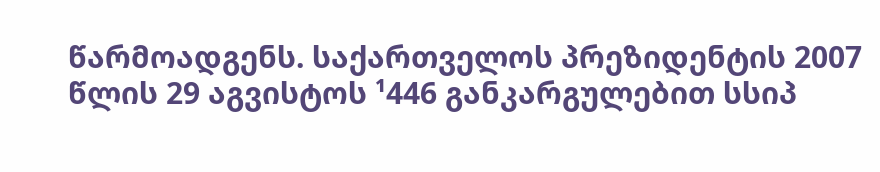წარმოადგენს. საქართველოს პრეზიდენტის 2007 წლის 29 აგვისტოს ¹446 განკარგულებით სსიპ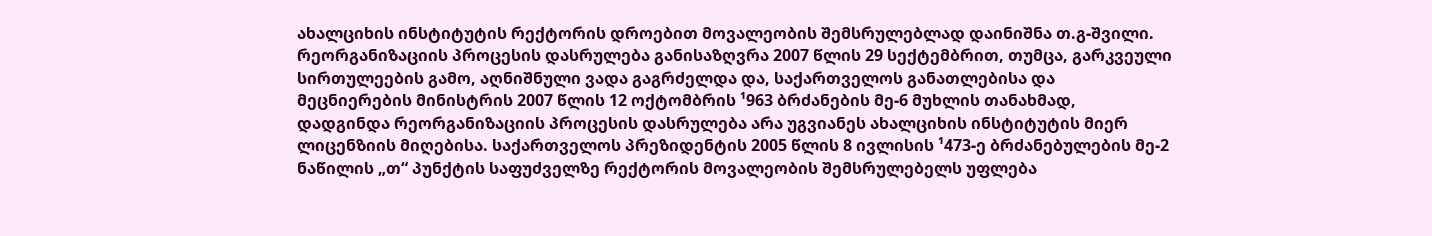ახალციხის ინსტიტუტის რექტორის დროებით მოვალეობის შემსრულებლად დაინიშნა თ.გ-შვილი. რეორგანიზაციის პროცესის დასრულება განისაზღვრა 2007 წლის 29 სექტემბრით, თუმცა, გარკვეული სირთულეების გამო, აღნიშნული ვადა გაგრძელდა და, საქართველოს განათლებისა და მეცნიერების მინისტრის 2007 წლის 12 ოქტომბრის ¹963 ბრძანების მე-6 მუხლის თანახმად, დადგინდა რეორგანიზაციის პროცესის დასრულება არა უგვიანეს ახალციხის ინსტიტუტის მიერ ლიცენზიის მიღებისა. საქართველოს პრეზიდენტის 2005 წლის 8 ივლისის ¹473-ე ბრძანებულების მე-2 ნაწილის „თ“ პუნქტის საფუძველზე რექტორის მოვალეობის შემსრულებელს უფლება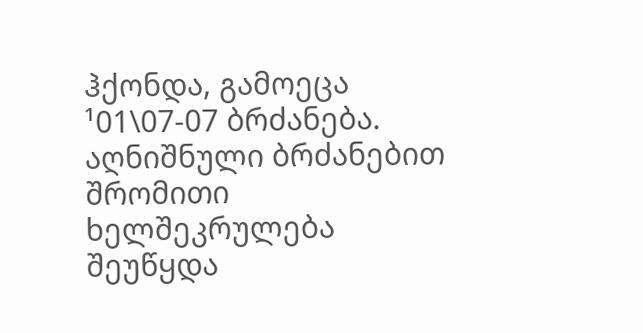ჰქონდა, გამოეცა ¹01\07-07 ბრძანება. აღნიშნული ბრძანებით შრომითი ხელშეკრულება შეუწყდა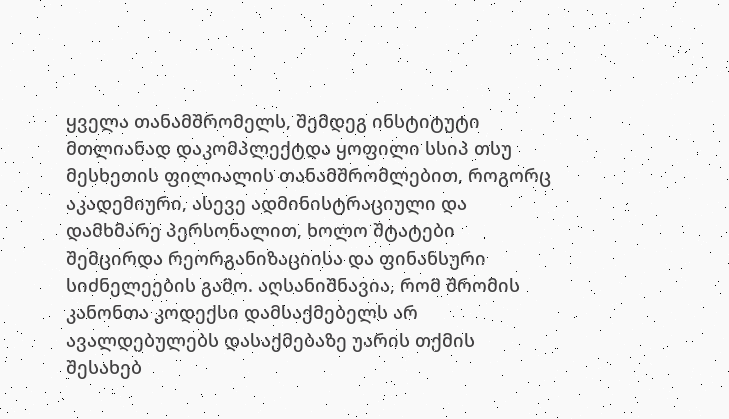ყველა თანამშრომელს, შემდეგ ინსტიტუტი მთლიანად დაკომპლექტდა ყოფილი სსიპ თსუ მესხეთის ფილიალის თანამშრომლებით, როგორც აკადემიური, ასევე ადმინისტრაციული და დამხმარე პერსონალით, ხოლო შტატები შემცირდა რეორგანიზაციისა და ფინანსური სიძნელეების გამო. აღსანიშნავია, რომ შრომის კანონთა კოდექსი დამსაქმებელს არ ავალდებულებს დასაქმებაზე უარის თქმის შესახებ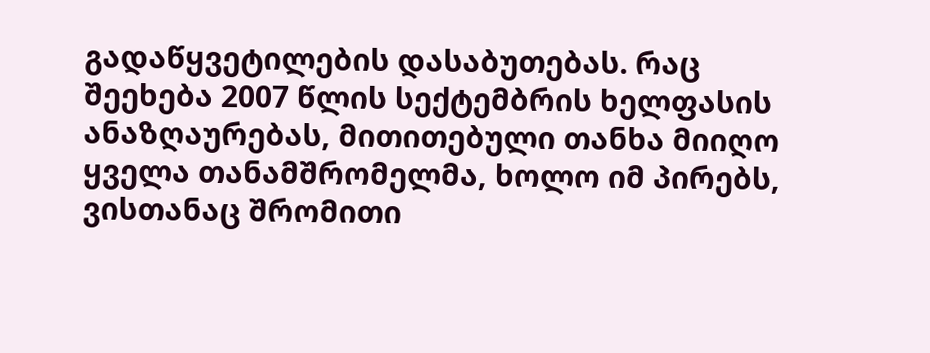გადაწყვეტილების დასაბუთებას. რაც შეეხება 2007 წლის სექტემბრის ხელფასის ანაზღაურებას, მითითებული თანხა მიიღო ყველა თანამშრომელმა, ხოლო იმ პირებს, ვისთანაც შრომითი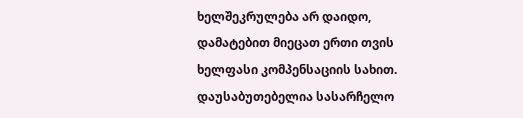ხელშეკრულება არ დაიდო, დამატებით მიეცათ ერთი თვის ხელფასი კომპენსაციის სახით. დაუსაბუთებელია სასარჩელო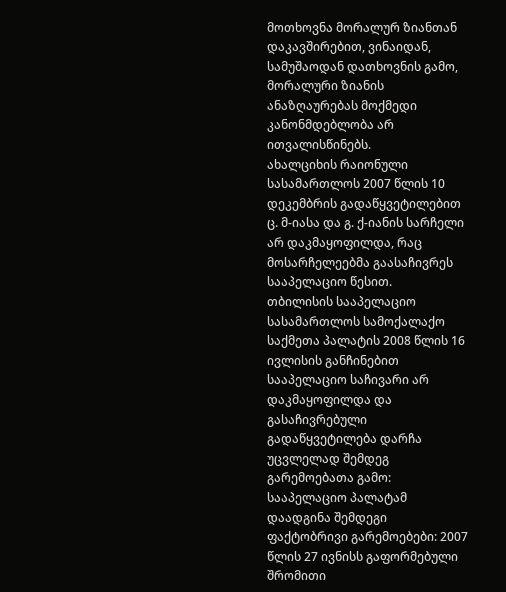მოთხოვნა მორალურ ზიანთან დაკავშირებით, ვინაიდან, სამუშაოდან დათხოვნის გამო, მორალური ზიანის ანაზღაურებას მოქმედი კანონმდებლობა არ ითვალისწინებს.
ახალციხის რაიონული სასამართლოს 2007 წლის 10 დეკემბრის გადაწყვეტილებით ც. მ-იასა და გ. ქ-იანის სარჩელი არ დაკმაყოფილდა, რაც მოსარჩელეებმა გაასაჩივრეს სააპელაციო წესით.
თბილისის სააპელაციო სასამართლოს სამოქალაქო საქმეთა პალატის 2008 წლის 16 ივლისის განჩინებით სააპელაციო საჩივარი არ დაკმაყოფილდა და გასაჩივრებული გადაწყვეტილება დარჩა უცვლელად შემდეგ გარემოებათა გამო: სააპელაციო პალატამ დაადგინა შემდეგი ფაქტობრივი გარემოებები: 2007 წლის 27 ივნისს გაფორმებული შრომითი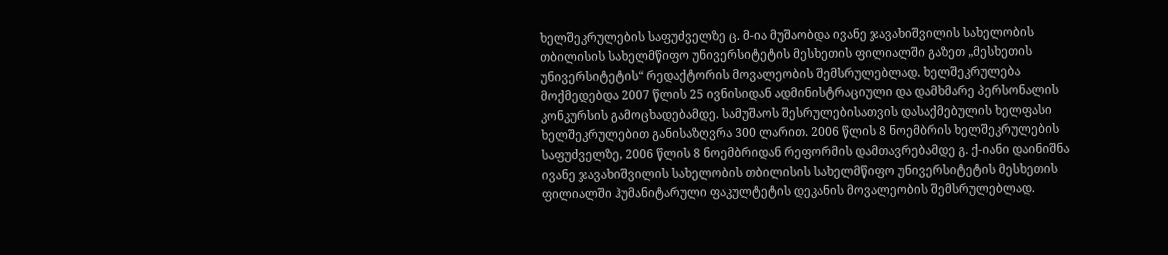ხელშეკრულების საფუძველზე ც. მ-ია მუშაობდა ივანე ჯავახიშვილის სახელობის თბილისის სახელმწიფო უნივერსიტეტის მესხეთის ფილიალში გაზეთ „მესხეთის უნივერსიტეტის“ რედაქტორის მოვალეობის შემსრულებლად. ხელშეკრულება მოქმედებდა 2007 წლის 25 ივნისიდან ადმინისტრაციული და დამხმარე პერსონალის კონკურსის გამოცხადებამდე. სამუშაოს შესრულებისათვის დასაქმებულის ხელფასი ხელშეკრულებით განისაზღვრა 300 ლარით. 2006 წლის 8 ნოემბრის ხელშეკრულების საფუძველზე, 2006 წლის 8 ნოემბრიდან რეფორმის დამთავრებამდე გ. ქ-იანი დაინიშნა ივანე ჯავახიშვილის სახელობის თბილისის სახელმწიფო უნივერსიტეტის მესხეთის ფილიალში ჰუმანიტარული ფაკულტეტის დეკანის მოვალეობის შემსრულებლად.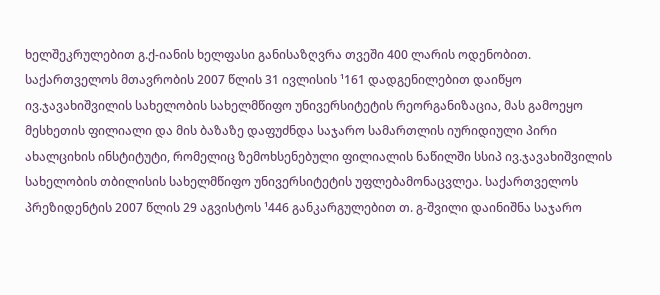ხელშეკრულებით გ.ქ-იანის ხელფასი განისაზღვრა თვეში 400 ლარის ოდენობით. საქართველოს მთავრობის 2007 წლის 31 ივლისის ¹161 დადგენილებით დაიწყო ივ.ჯავახიშვილის სახელობის სახელმწიფო უნივერსიტეტის რეორგანიზაცია, მას გამოეყო მესხეთის ფილიალი და მის ბაზაზე დაფუძნდა საჯარო სამართლის იურიდიული პირი ახალციხის ინსტიტუტი, რომელიც ზემოხსენებული ფილიალის ნაწილში სსიპ ივ.ჯავახიშვილის სახელობის თბილისის სახელმწიფო უნივერსიტეტის უფლებამონაცვლეა. საქართველოს პრეზიდენტის 2007 წლის 29 აგვისტოს ¹446 განკარგულებით თ. გ-შვილი დაინიშნა საჯარო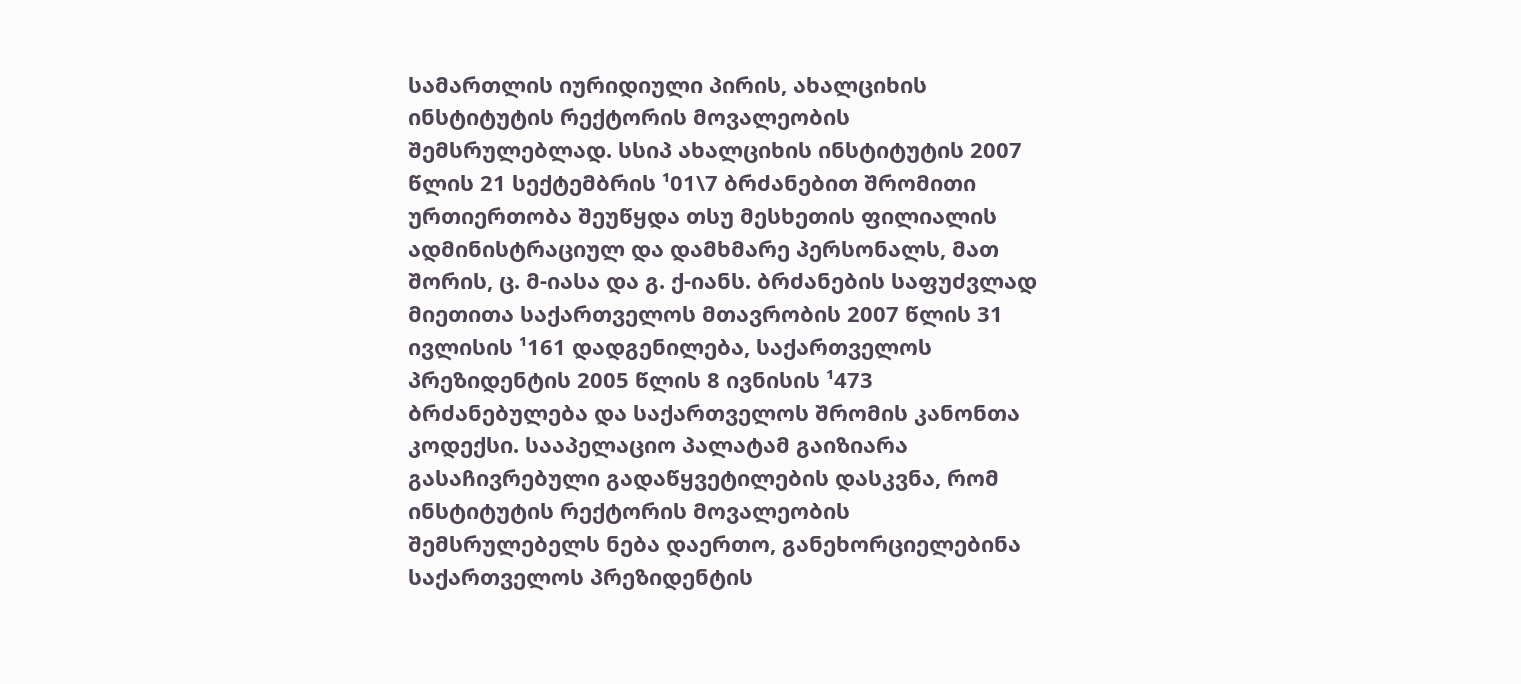სამართლის იურიდიული პირის, ახალციხის ინსტიტუტის რექტორის მოვალეობის შემსრულებლად. სსიპ ახალციხის ინსტიტუტის 2007 წლის 21 სექტემბრის ¹01\7 ბრძანებით შრომითი ურთიერთობა შეუწყდა თსუ მესხეთის ფილიალის ადმინისტრაციულ და დამხმარე პერსონალს, მათ შორის, ც. მ-იასა და გ. ქ-იანს. ბრძანების საფუძვლად მიეთითა საქართველოს მთავრობის 2007 წლის 31 ივლისის ¹161 დადგენილება, საქართველოს პრეზიდენტის 2005 წლის 8 ივნისის ¹473 ბრძანებულება და საქართველოს შრომის კანონთა კოდექსი. სააპელაციო პალატამ გაიზიარა გასაჩივრებული გადაწყვეტილების დასკვნა, რომ ინსტიტუტის რექტორის მოვალეობის შემსრულებელს ნება დაერთო, განეხორციელებინა საქართველოს პრეზიდენტის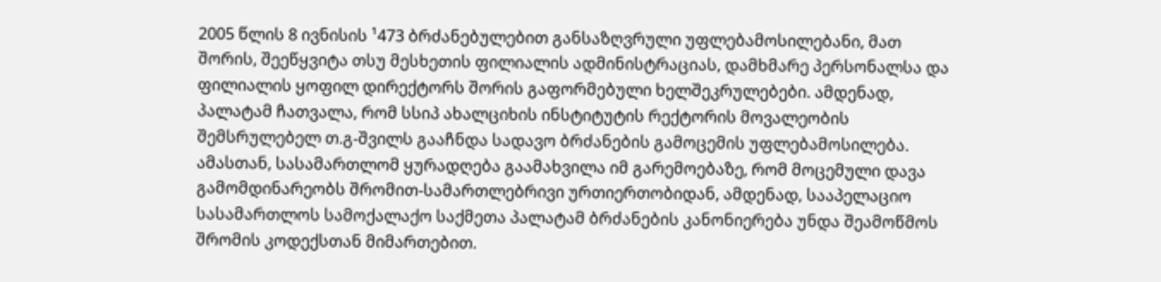2005 წლის 8 ივნისის ¹473 ბრძანებულებით განსაზღვრული უფლებამოსილებანი, მათ შორის, შეეწყვიტა თსუ მესხეთის ფილიალის ადმინისტრაციას, დამხმარე პერსონალსა და ფილიალის ყოფილ დირექტორს შორის გაფორმებული ხელშეკრულებები. ამდენად, პალატამ ჩათვალა, რომ სსიპ ახალციხის ინსტიტუტის რექტორის მოვალეობის შემსრულებელ თ.გ-შვილს გააჩნდა სადავო ბრძანების გამოცემის უფლებამოსილება. ამასთან, სასამართლომ ყურადღება გაამახვილა იმ გარემოებაზე, რომ მოცემული დავა გამომდინარეობს შრომით-სამართლებრივი ურთიერთობიდან, ამდენად, სააპელაციო სასამართლოს სამოქალაქო საქმეთა პალატამ ბრძანების კანონიერება უნდა შეამოწმოს შრომის კოდექსთან მიმართებით.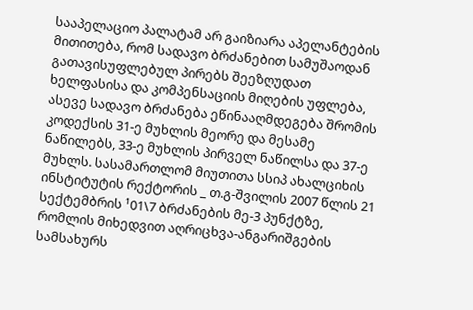სააპელაციო პალატამ არ გაიზიარა აპელანტების მითითება, რომ სადავო ბრძანებით სამუშაოდან გათავისუფლებულ პირებს შეეზღუდათ ხელფასისა და კომპენსაციის მიღების უფლება, ასევე სადავო ბრძანება ეწინააღმდეგება შრომის კოდექსის 31-ე მუხლის მეორე და მესამე ნაწილებს, 33-ე მუხლის პირველ ნაწილსა და 37-ე მუხლს. სასამართლომ მიუთითა სსიპ ახალციხის ინსტიტუტის რექტორის _ თ.გ-შვილის 2007 წლის 21 სექტემბრის ¹01\7 ბრძანების მე-3 პუნქტზე, რომლის მიხედვით აღრიცხვა-ანგარიშგების სამსახურს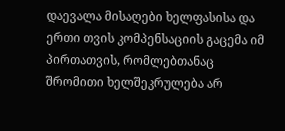დაევალა მისაღები ხელფასისა და ერთი თვის კომპენსაციის გაცემა იმ პირთათვის, რომლებთანაც შრომითი ხელშეკრულება არ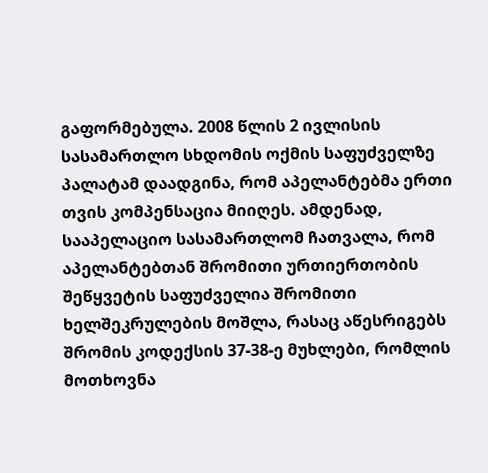გაფორმებულა. 2008 წლის 2 ივლისის სასამართლო სხდომის ოქმის საფუძველზე პალატამ დაადგინა, რომ აპელანტებმა ერთი თვის კომპენსაცია მიიღეს. ამდენად, სააპელაციო სასამართლომ ჩათვალა, რომ აპელანტებთან შრომითი ურთიერთობის შეწყვეტის საფუძველია შრომითი ხელშეკრულების მოშლა, რასაც აწესრიგებს შრომის კოდექსის 37-38-ე მუხლები, რომლის მოთხოვნა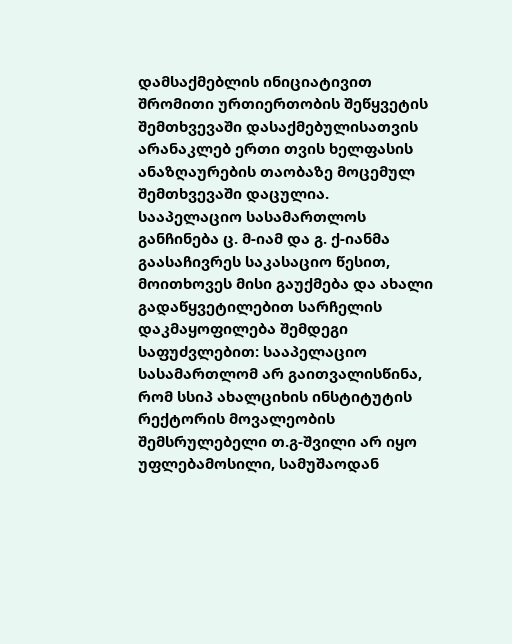დამსაქმებლის ინიციატივით შრომითი ურთიერთობის შეწყვეტის შემთხვევაში დასაქმებულისათვის არანაკლებ ერთი თვის ხელფასის ანაზღაურების თაობაზე მოცემულ შემთხვევაში დაცულია.
სააპელაციო სასამართლოს განჩინება ც. მ-იამ და გ. ქ-იანმა გაასაჩივრეს საკასაციო წესით, მოითხოვეს მისი გაუქმება და ახალი გადაწყვეტილებით სარჩელის დაკმაყოფილება შემდეგი საფუძვლებით: სააპელაციო სასამართლომ არ გაითვალისწინა, რომ სსიპ ახალციხის ინსტიტუტის რექტორის მოვალეობის შემსრულებელი თ.გ-შვილი არ იყო უფლებამოსილი, სამუშაოდან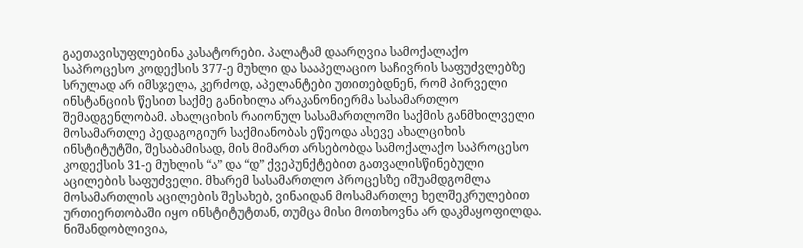გაეთავისუფლებინა კასატორები. პალატამ დაარღვია სამოქალაქო საპროცესო კოდექსის 377-ე მუხლი და სააპელაციო საჩივრის საფუძვლებზე სრულად არ იმსჯელა, კერძოდ, აპელანტები უთითებდნენ, რომ პირველი ინსტანციის წესით საქმე განიხილა არაკანონიერმა სასამართლო შემადგენლობამ. ახალციხის რაიონულ სასამართლოში საქმის განმხილველი მოსამართლე პედაგოგიურ საქმიანობას ეწეოდა ასევე ახალციხის ინსტიტუტში, შესაბამისად, მის მიმართ არსებობდა სამოქალაქო საპროცესო კოდექსის 31-ე მუხლის “ა” და “დ” ქვეპუნქტებით გათვალისწინებული აცილების საფუძველი. მხარემ სასამართლო პროცესზე იშუამდგომლა მოსამართლის აცილების შესახებ, ვინაიდან მოსამართლე ხელშეკრულებით ურთიერთობაში იყო ინსტიტუტთან, თუმცა მისი მოთხოვნა არ დაკმაყოფილდა. ნიშანდობლივია,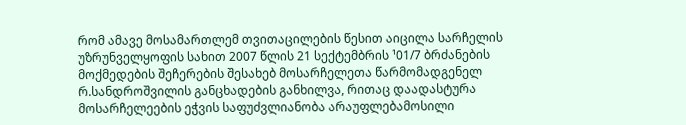რომ ამავე მოსამართლემ თვითაცილების წესით აიცილა სარჩელის უზრუნველყოფის სახით 2007 წლის 21 სექტემბრის ¹01/7 ბრძანების მოქმედების შეჩერების შესახებ მოსარჩელეთა წარმომადგენელ რ.სანდროშვილის განცხადების განხილვა, რითაც დაადასტურა მოსარჩელეების ეჭვის საფუძვლიანობა არაუფლებამოსილი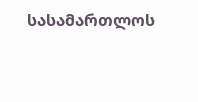სასამართლოს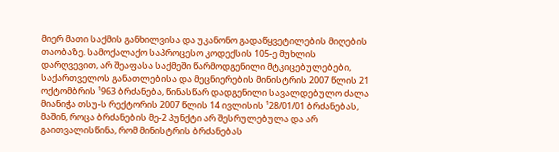მიერ მათი საქმის განხილვისა და უკანონო გადაწყვეტილების მიღების თაობაზე. სამოქალაქო საპროცესო კოდექსის 105-ე მუხლის დარღვევით, არ შეაფასა საქმეში წარმოდგენილი მტკიცებულებები, საქართველოს განათლებისა და მეცნიერების მინისტრის 2007 წლის 21 ოქტომბრის ¹963 ბრძანება, წინასწარ დადგენილი სავალდებულო ძალა მიანიჭა თსუ-ს რექტორის 2007 წლის 14 ივლისის ¹28/01/01 ბრძანებას, მაშინ, როცა ბრძანების მე-2 პუნქტი არ შესრულებულა და არ გაითვალისწინა, რომ მინისტრის ბრძანებას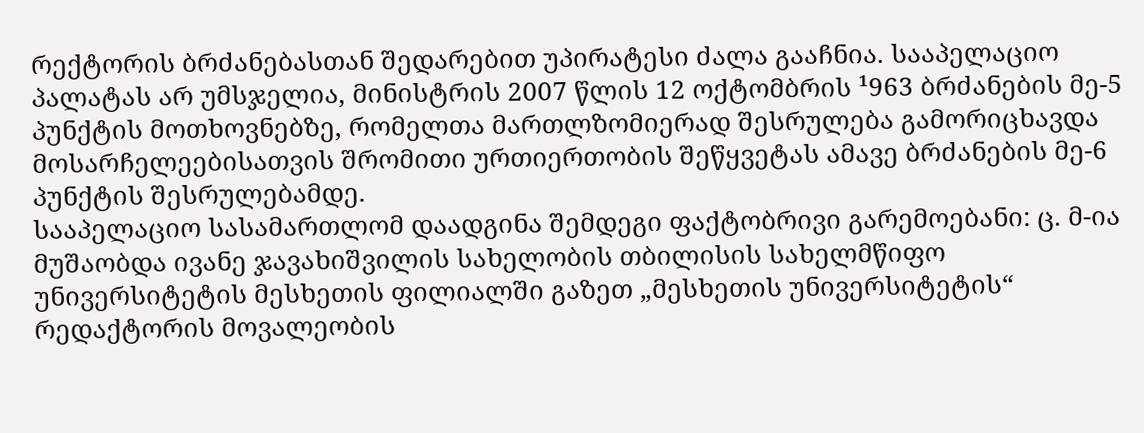რექტორის ბრძანებასთან შედარებით უპირატესი ძალა გააჩნია. სააპელაციო პალატას არ უმსჯელია, მინისტრის 2007 წლის 12 ოქტომბრის ¹963 ბრძანების მე-5 პუნქტის მოთხოვნებზე, რომელთა მართლზომიერად შესრულება გამორიცხავდა მოსარჩელეებისათვის შრომითი ურთიერთობის შეწყვეტას ამავე ბრძანების მე-6 პუნქტის შესრულებამდე.
სააპელაციო სასამართლომ დაადგინა შემდეგი ფაქტობრივი გარემოებანი: ც. მ-ია მუშაობდა ივანე ჯავახიშვილის სახელობის თბილისის სახელმწიფო უნივერსიტეტის მესხეთის ფილიალში გაზეთ „მესხეთის უნივერსიტეტის“ რედაქტორის მოვალეობის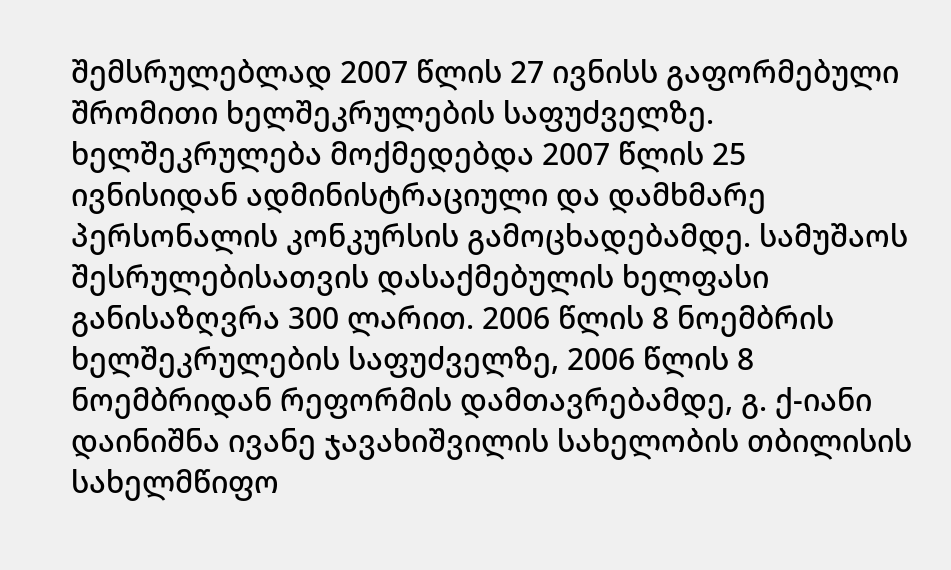შემსრულებლად 2007 წლის 27 ივნისს გაფორმებული შრომითი ხელშეკრულების საფუძველზე. ხელშეკრულება მოქმედებდა 2007 წლის 25 ივნისიდან ადმინისტრაციული და დამხმარე პერსონალის კონკურსის გამოცხადებამდე. სამუშაოს შესრულებისათვის დასაქმებულის ხელფასი განისაზღვრა 300 ლარით. 2006 წლის 8 ნოემბრის ხელშეკრულების საფუძველზე, 2006 წლის 8 ნოემბრიდან რეფორმის დამთავრებამდე, გ. ქ-იანი დაინიშნა ივანე ჯავახიშვილის სახელობის თბილისის სახელმწიფო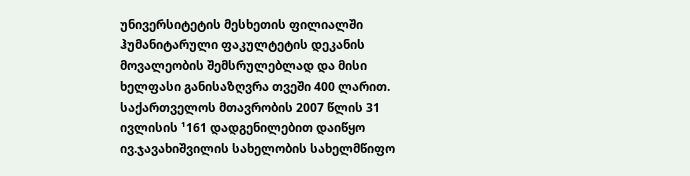უნივერსიტეტის მესხეთის ფილიალში ჰუმანიტარული ფაკულტეტის დეკანის მოვალეობის შემსრულებლად და მისი ხელფასი განისაზღვრა თვეში 400 ლარით.
საქართველოს მთავრობის 2007 წლის 31 ივლისის ¹161 დადგენილებით დაიწყო ივ.ჯავახიშვილის სახელობის სახელმწიფო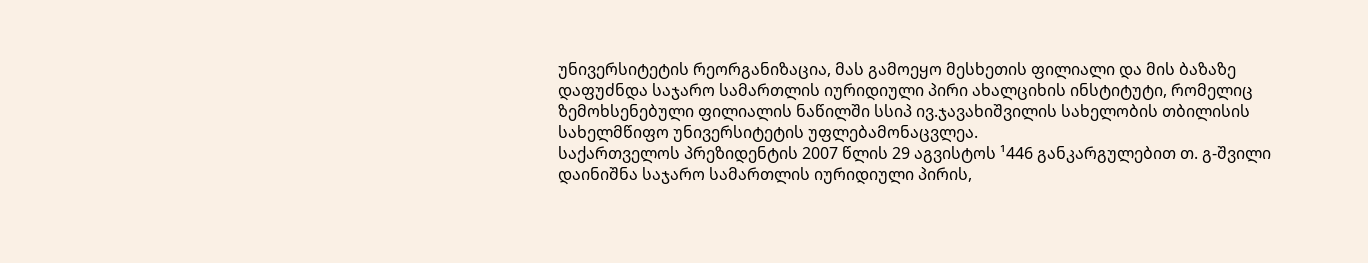უნივერსიტეტის რეორგანიზაცია, მას გამოეყო მესხეთის ფილიალი და მის ბაზაზე დაფუძნდა საჯარო სამართლის იურიდიული პირი ახალციხის ინსტიტუტი, რომელიც ზემოხსენებული ფილიალის ნაწილში სსიპ ივ.ჯავახიშვილის სახელობის თბილისის სახელმწიფო უნივერსიტეტის უფლებამონაცვლეა.
საქართველოს პრეზიდენტის 2007 წლის 29 აგვისტოს ¹446 განკარგულებით თ. გ-შვილი დაინიშნა საჯარო სამართლის იურიდიული პირის,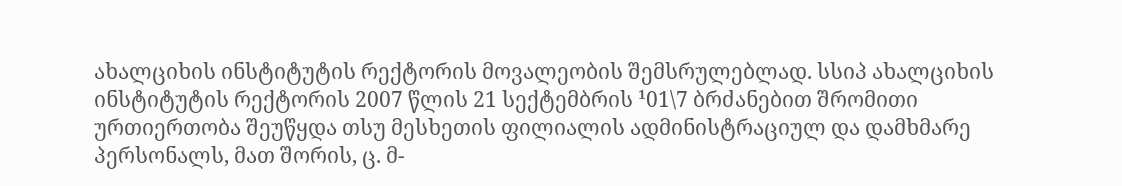ახალციხის ინსტიტუტის რექტორის მოვალეობის შემსრულებლად. სსიპ ახალციხის ინსტიტუტის რექტორის 2007 წლის 21 სექტემბრის ¹01\7 ბრძანებით შრომითი ურთიერთობა შეუწყდა თსუ მესხეთის ფილიალის ადმინისტრაციულ და დამხმარე პერსონალს, მათ შორის, ც. მ-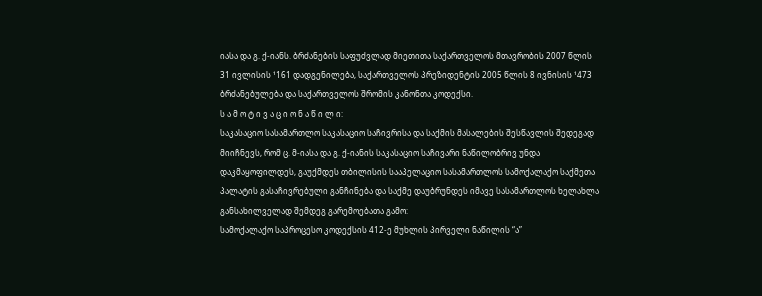იასა და გ. ქ-იანს. ბრძანების საფუძვლად მიეთითა საქართველოს მთავრობის 2007 წლის 31 ივლისის ¹161 დადგენილება, საქართველოს პრეზიდენტის 2005 წლის 8 ივნისის ¹473 ბრძანებულება და საქართველოს შრომის კანონთა კოდექსი.
ს ა მ ო ტ ი ვ ა ც ი ო ნ ა წ ი ლ ი:
საკასაციო სასამართლო საკასაციო საჩივრისა და საქმის მასალების შესწავლის შედეგად მიიჩნევს, რომ ც. მ-იასა და გ. ქ-იანის საკასაციო საჩივარი ნაწილობრივ უნდა დაკმაყოფილდეს, გაუქმდეს თბილისის სააპელაციო სასამართლოს სამოქალაქო საქმეთა პალატის გასაჩივრებული განჩინება და საქმე დაუბრუნდეს იმავე სასამართლოს ხელახლა განსახილველად შემდეგ გარემოებათა გამო:
სამოქალაქო საპროცესო კოდექსის 412-ე მუხლის პირველი ნაწილის “ა”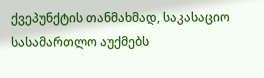ქვეპუნქტის თანმახმად, საკასაციო სასამართლო აუქმებს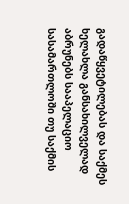გადაწყვეტილებას და საქმეს ხელახლა განსახილველად აბრუნებს სააპელაციო სასამართლოში თუ საქმის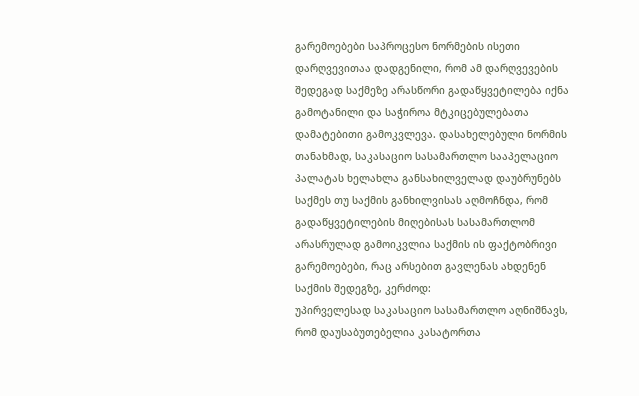გარემოებები საპროცესო ნორმების ისეთი დარღვევითაა დადგენილი, რომ ამ დარღვევების შედეგად საქმეზე არასწორი გადაწყვეტილება იქნა გამოტანილი და საჭიროა მტკიცებულებათა დამატებითი გამოკვლევა. დასახელებული ნორმის თანახმად, საკასაციო სასამართლო სააპელაციო პალატას ხელახლა განსახილველად დაუბრუნებს საქმეს თუ საქმის განხილვისას აღმოჩნდა, რომ გადაწყვეტილების მიღებისას სასამართლომ არასრულად გამოიკვლია საქმის ის ფაქტობრივი გარემოებები, რაც არსებით გავლენას ახდენენ საქმის შედეგზე, კერძოდ:
უპირველესად საკასაციო სასამართლო აღნიშნავს, რომ დაუსაბუთებელია კასატორთა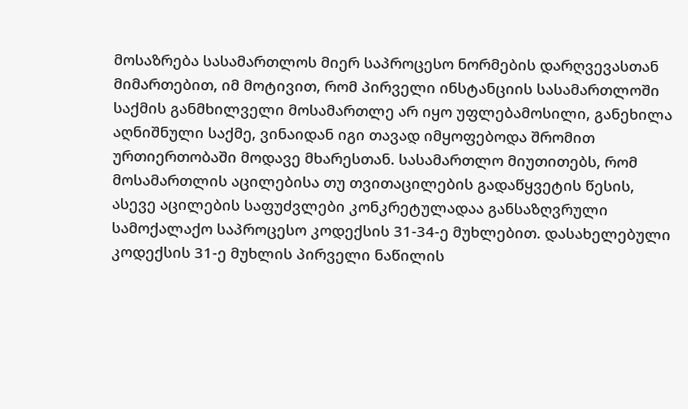მოსაზრება სასამართლოს მიერ საპროცესო ნორმების დარღვევასთან მიმართებით, იმ მოტივით, რომ პირველი ინსტანციის სასამართლოში საქმის განმხილველი მოსამართლე არ იყო უფლებამოსილი, განეხილა აღნიშნული საქმე, ვინაიდან იგი თავად იმყოფებოდა შრომით ურთიერთობაში მოდავე მხარესთან. სასამართლო მიუთითებს, რომ მოსამართლის აცილებისა თუ თვითაცილების გადაწყვეტის წესის, ასევე აცილების საფუძვლები კონკრეტულადაა განსაზღვრული სამოქალაქო საპროცესო კოდექსის 31-34-ე მუხლებით. დასახელებული კოდექსის 31-ე მუხლის პირველი ნაწილის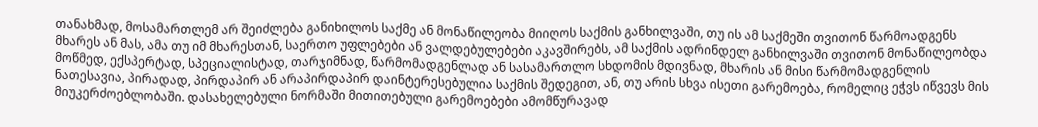თანახმად, მოსამართლემ არ შეიძლება განიხილოს საქმე ან მონაწილეობა მიიღოს საქმის განხილვაში, თუ ის ამ საქმეში თვითონ წარმოადგენს მხარეს ან მას, ამა თუ იმ მხარესთან, საერთო უფლებები ან ვალდებულებები აკავშირებს, ამ საქმის ადრინდელ განხილვაში თვითონ მონაწილეობდა მოწმედ, ექსპერტად, სპეციალისტად, თარჯიმნად, წარმომადგენლად ან სასამართლო სხდომის მდივნად, მხარის ან მისი წარმომადგენლის ნათესავია, პირადად, პირდაპირ ან არაპირდაპირ დაინტერესებულია საქმის შედეგით, ან, თუ არის სხვა ისეთი გარემოება, რომელიც ეჭვს იწვევს მის მიუკერძოებლობაში. დასახელებული ნორმაში მითითებული გარემოებები ამომწურავად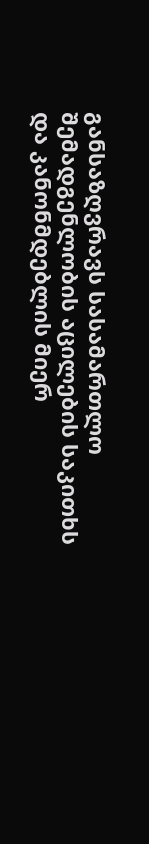განსაზღვრავს სასამართლო შემადგენლობის აცილების საკითხს და კანონმდებლის მიერ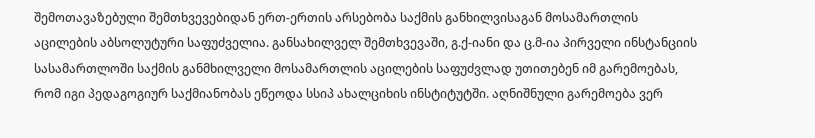შემოთავაზებული შემთხვევებიდან ერთ-ერთის არსებობა საქმის განხილვისაგან მოსამართლის აცილების აბსოლუტური საფუძველია. განსახილველ შემთხვევაში, გ.ქ-იანი და ც.მ-ია პირველი ინსტანციის სასამართლოში საქმის განმხილველი მოსამართლის აცილების საფუძვლად უთითებენ იმ გარემოებას, რომ იგი პედაგოგიურ საქმიანობას ეწეოდა სსიპ ახალციხის ინსტიტუტში. აღნიშნული გარემოება ვერ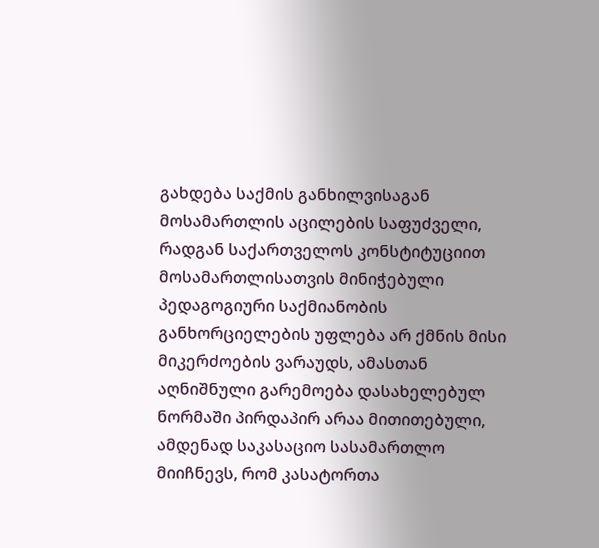გახდება საქმის განხილვისაგან მოსამართლის აცილების საფუძველი, რადგან საქართველოს კონსტიტუციით მოსამართლისათვის მინიჭებული პედაგოგიური საქმიანობის განხორციელების უფლება არ ქმნის მისი მიკერძოების ვარაუდს, ამასთან აღნიშნული გარემოება დასახელებულ ნორმაში პირდაპირ არაა მითითებული, ამდენად საკასაციო სასამართლო მიიჩნევს, რომ კასატორთა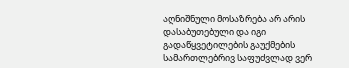აღნიშნული მოსაზრება არ არის დასაბუთებული და იგი გადაწყვეტილების გაუქმების სამართლებრივ საფუძვლად ვერ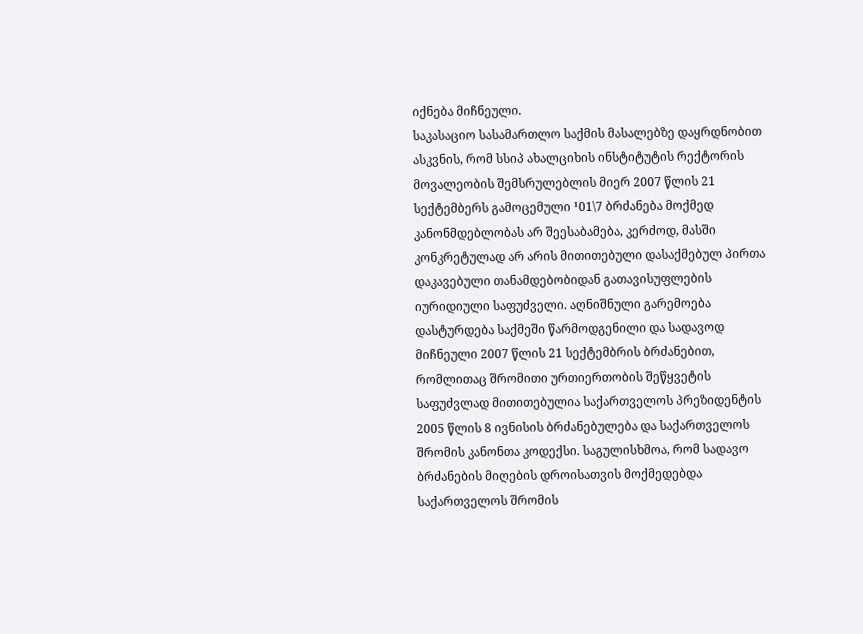იქნება მიჩნეული.
საკასაციო სასამართლო საქმის მასალებზე დაყრდნობით ასკვნის, რომ სსიპ ახალციხის ინსტიტუტის რექტორის მოვალეობის შემსრულებლის მიერ 2007 წლის 21 სექტემბერს გამოცემული ¹01\7 ბრძანება მოქმედ კანონმდებლობას არ შეესაბამება, კერძოდ, მასში კონკრეტულად არ არის მითითებული დასაქმებულ პირთა დაკავებული თანამდებობიდან გათავისუფლების იურიდიული საფუძველი. აღნიშნული გარემოება დასტურდება საქმეში წარმოდგენილი და სადავოდ მიჩნეული 2007 წლის 21 სექტემბრის ბრძანებით, რომლითაც შრომითი ურთიერთობის შეწყვეტის საფუძვლად მითითებულია საქართველოს პრეზიდენტის 2005 წლის 8 ივნისის ბრძანებულება და საქართველოს შრომის კანონთა კოდექსი. საგულისხმოა, რომ სადავო ბრძანების მიღების დროისათვის მოქმედებდა საქართველოს შრომის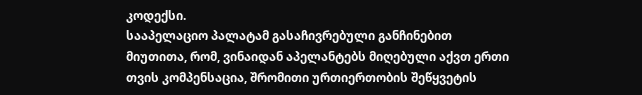კოდექსი.
სააპელაციო პალატამ გასაჩივრებული განჩინებით მიუთითა, რომ, ვინაიდან აპელანტებს მიღებული აქვთ ერთი თვის კომპენსაცია, შრომითი ურთიერთობის შეწყვეტის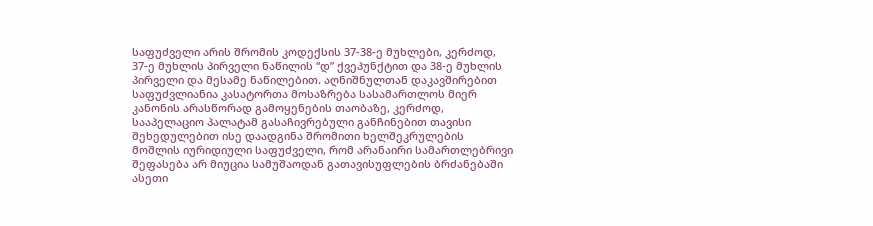საფუძველი არის შრომის კოდექსის 37-38-ე მუხლები, კერძოდ, 37-ე მუხლის პირველი ნაწილის “დ” ქვეპუნქტით და 38-ე მუხლის პირველი და მესამე ნაწილებით. აღნიშნულთან დაკავშირებით საფუძვლიანია კასატორთა მოსაზრება სასამართლოს მიერ კანონის არასწორად გამოყენების თაობაზე, კერძოდ, სააპელაციო პალატამ გასაჩივრებული განჩინებით თავისი შეხედულებით ისე დაადგინა შრომითი ხელშეკრულების მოშლის იურიდიული საფუძველი, რომ არანაირი სამართლებრივი შეფასება არ მიუცია სამუშაოდან გათავისუფლების ბრძანებაში ასეთი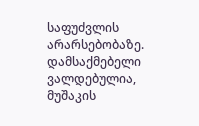საფუძვლის არარსებობაზე. დამსაქმებელი ვალდებულია, მუშაკის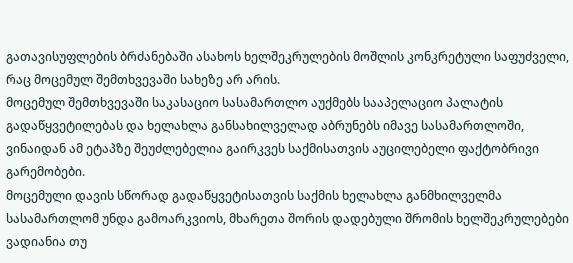გათავისუფლების ბრძანებაში ასახოს ხელშეკრულების მოშლის კონკრეტული საფუძველი, რაც მოცემულ შემთხვევაში სახეზე არ არის.
მოცემულ შემთხვევაში საკასაციო სასამართლო აუქმებს სააპელაციო პალატის გადაწყვეტილებას და ხელახლა განსახილველად აბრუნებს იმავე სასამართლოში, ვინაიდან ამ ეტაპზე შეუძლებელია გაირკვეს საქმისათვის აუცილებელი ფაქტობრივი გარემობები.
მოცემული დავის სწორად გადაწყვეტისათვის საქმის ხელახლა განმხილველმა სასამართლომ უნდა გამოარკვიოს, მხარეთა შორის დადებული შრომის ხელშეკრულებები ვადიანია თუ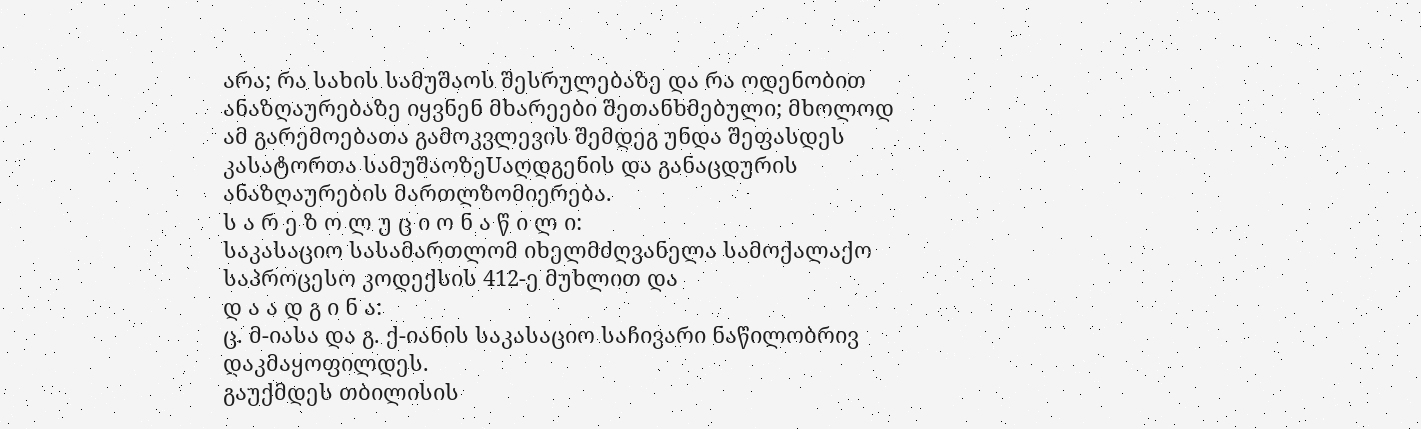არა; რა სახის სამუშაოს შესრულებაზე და რა ოდენობით ანაზღაურებაზე იყვნენ მხარეები შეთანხმებული; მხოლოდ ამ გარემოებათა გამოკვლევის შემდეგ უნდა შეფასდეს კასატორთა სამუშაოზეUაღდგენის და განაცდურის ანაზღაურების მართლზომიერება.
ს ა რ ე ზ ო ლ უ ც ი ო ნ ა წ ი ლ ი:
საკასაციო სასამართლომ იხელმძღვანელა სამოქალაქო საპროცესო კოდექსის 412-ე მუხლით და
დ ა ა დ გ ი ნ ა:
ც. მ-იასა და გ. ქ-იანის საკასაციო საჩივარი ნაწილობრივ დაკმაყოფილდეს.
გაუქმდეს თბილისის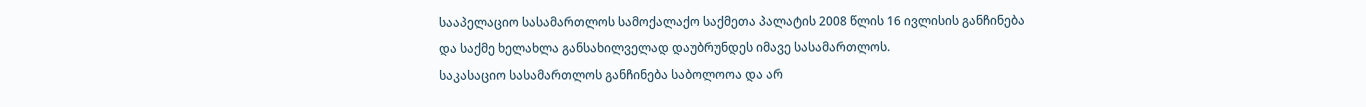სააპელაციო სასამართლოს სამოქალაქო საქმეთა პალატის 2008 წლის 16 ივლისის განჩინება და საქმე ხელახლა განსახილველად დაუბრუნდეს იმავე სასამართლოს.
საკასაციო სასამართლოს განჩინება საბოლოოა და არ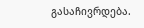გასაჩივრდება.